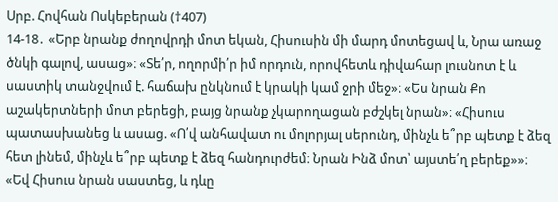Սրբ. Հովհան Ոսկեբերան (†407)
14-18․ «Երբ նրանք ժողովրդի մոտ եկան, Հիսուսին մի մարդ մոտեցավ և, Նրա առաջ ծնկի գալով, ասաց»։ «Տե՛ր, ողորմի՛ր իմ որդուն, որովհետև դիվահար լուսնոտ է և սաստիկ տանջվում է. հաճախ ընկնում է կրակի կամ ջրի մեջ»։ «Ես նրան Քո աշակերտների մոտ բերեցի, բայց նրանք չկարողացան բժշկել նրան»։ «Հիսուս պատասխանեց և ասաց. «Ո՛վ անհավատ ու մոլորյալ սերունդ, մինչև ե՞րբ պետք է ձեզ հետ լինեմ, մինչև ե՞րբ պետք է ձեզ հանդուրժեմ։ Նրան Ինձ մոտ՝ այստե՛ղ բերեք»»։ «Եվ Հիսուս նրան սաստեց, և դևը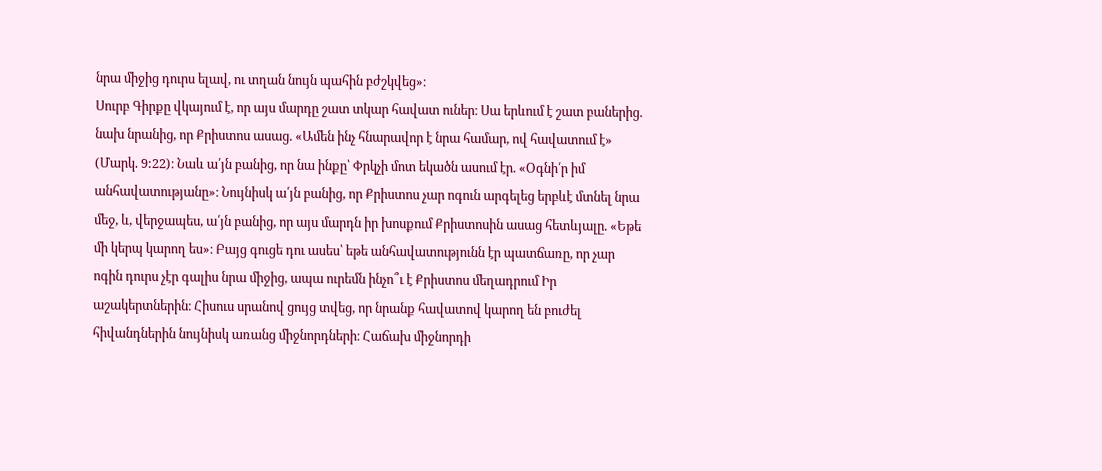նրա միջից դուրս ելավ, ու տղան նույն պահին բժշկվեց»։
Սուրբ Գիրքը վկայում է, որ այս մարդը շատ տկար հավատ ուներ։ Սա երևում է շատ բաներից. նախ նրանից, որ Քրիստոս ասաց. «Ամեն ինչ հնարավոր է նրա համար, ով հավատում է» (Մարկ. 9:22)։ Նաև ա՛յն բանից, որ նա ինքը՝ Փրկչի մոտ եկածն ասում էր. «Օգնի՛ր իմ անհավատությանը»։ Նույնիսկ ա՛յն բանից, որ Քրիստոս չար ոգուն արգելեց երբևէ մտնել նրա մեջ, և, վերջապես, ա՛յն բանից, որ այս մարդն իր խոսքում Քրիստոսին ասաց հետևյալը. «Եթե մի կերպ կարող ես»։ Բայց գուցե դու ասես՝ եթե անհավատությունն էր պատճառը, որ չար ոգին դուրս չէր գալիս նրա միջից, ապա ուրեմն ինչո՞ւ է Քրիստոս մեղադրում Իր աշակերտներին։ Հիսուս սրանով ցույց տվեց, որ նրանք հավատով կարող են բուժել հիվանդներին նույնիսկ առանց միջնորդների։ Հաճախ միջնորդի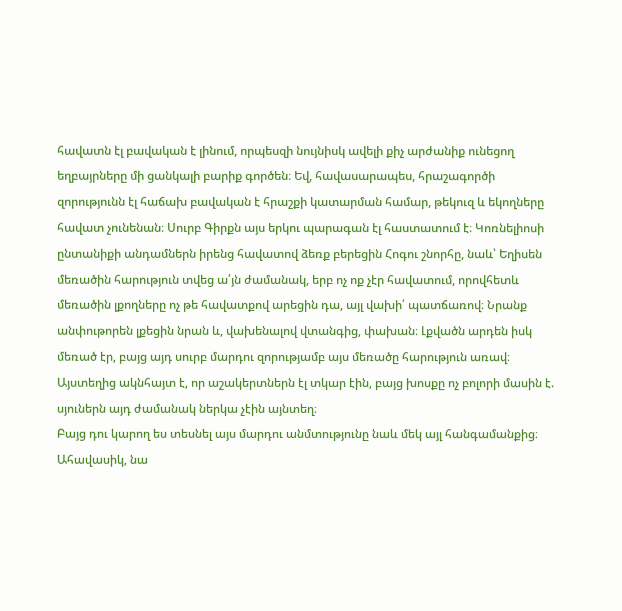հավատն էլ բավական է լինում, որպեսզի նույնիսկ ավելի քիչ արժանիք ունեցող եղբայրները մի ցանկալի բարիք գործեն։ Եվ, հավասարապես, հրաշագործի զորությունն էլ հաճախ բավական է հրաշքի կատարման համար, թեկուզ և եկողները հավատ չունենան։ Սուրբ Գիրքն այս երկու պարագան էլ հաստատում է։ Կոռնելիոսի ընտանիքի անդամներն իրենց հավատով ձեռք բերեցին Հոգու շնորհը, նաև՝ Եղիսեն մեռածին հարություն տվեց ա՛յն ժամանակ, երբ ոչ ոք չէր հավատում, որովհետև մեռածին լքողները ոչ թե հավատքով արեցին դա, այլ վախի՛ պատճառով։ Նրանք անփութորեն լքեցին նրան և, վախենալով վտանգից, փախան։ Լքվածն արդեն իսկ մեռած էր, բայց այդ սուրբ մարդու զորությամբ այս մեռածը հարություն առավ։ Այստեղից ակնհայտ է, որ աշակերտներն էլ տկար էին, բայց խոսքը ոչ բոլորի մասին է. սյուներն այդ ժամանակ ներկա չէին այնտեղ։
Բայց դու կարող ես տեսնել այս մարդու անմտությունը նաև մեկ այլ հանգամանքից։ Ահավասիկ, նա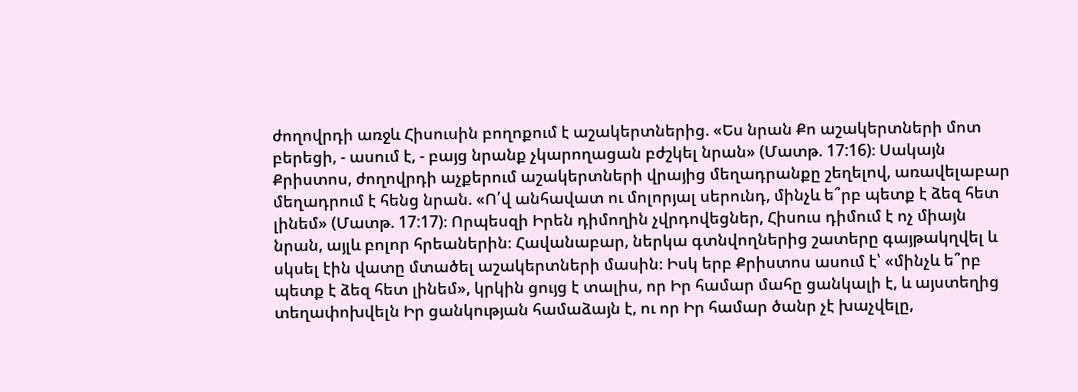ժողովրդի առջև Հիսուսին բողոքում է աշակերտներից. «Ես նրան Քո աշակերտների մոտ բերեցի, - ասում է, - բայց նրանք չկարողացան բժշկել նրան» (Մատթ. 17:16)։ Սակայն Քրիստոս, ժողովրդի աչքերում աշակերտների վրայից մեղադրանքը շեղելով, առավելաբար մեղադրում է հենց նրան. «Ո՛վ անհավատ ու մոլորյալ սերունդ, մինչև ե՞րբ պետք է ձեզ հետ լինեմ» (Մատթ. 17:17)։ Որպեսզի Իրեն դիմողին չվրդովեցներ, Հիսուս դիմում է ոչ միայն նրան, այլև բոլոր հրեաներին։ Հավանաբար, ներկա գտնվողներից շատերը գայթակղվել և սկսել էին վատը մտածել աշակերտների մասին։ Իսկ երբ Քրիստոս ասում է՝ «մինչև ե՞րբ պետք է ձեզ հետ լինեմ», կրկին ցույց է տալիս, որ Իր համար մահը ցանկալի է, և այստեղից տեղափոխվելն Իր ցանկության համաձայն է, ու որ Իր համար ծանր չէ խաչվելը,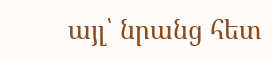այլ՝ նրանց հետ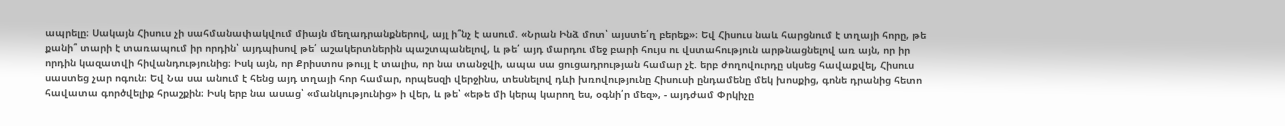ապրելը։ Սակայն Հիսուս չի սահմանափակվում միայն մեղադրանքներով, այլ ի՞նչ է ասում. «Նրան Ինձ մոտ՝ այստե՛ղ բերեք»։ Եվ Հիսուս նաև հարցնում է տղայի հորը, թե քանի՞ տարի է տառապում իր որդին՝ այդպիսով թե՛ աշակերտներին պաշտպանելով, և թե՛ այդ մարդու մեջ բարի հույս ու վստահություն արթնացնելով առ այն, որ իր որդին կազատվի հիվանդությունից։ Իսկ այն, որ Քրիստոս թույլ է տալիս, որ նա տանջվի, ապա սա ցուցադրության համար չէ. երբ ժողովուրդը սկսեց հավաքվել, Հիսուս սաստեց չար ոգուն։ Եվ Նա սա անում է հենց այդ տղայի հոր համար, որպեսզի վերջինս, տեսնելով դևի խռովությունը Հիսուսի ընդամենը մեկ խոսքից, գոնե դրանից հետո հավատա գործվելիք հրաշքին։ Իսկ երբ նա ասաց՝ «մանկությունից» ի վեր, և թե՝ «եթե մի կերպ կարող ես, օգնի՛ր մեզ», - այդժամ Փրկիչը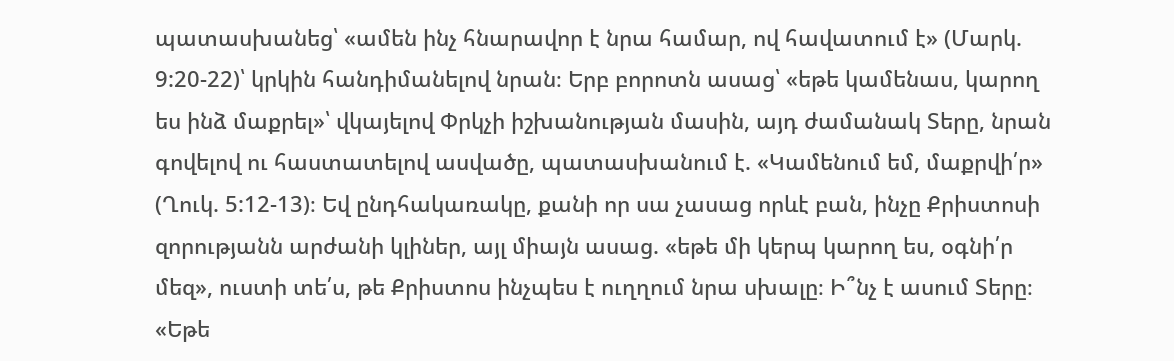պատասխանեց՝ «ամեն ինչ հնարավոր է նրա համար, ով հավատում է» (Մարկ. 9:20-22)՝ կրկին հանդիմանելով նրան։ Երբ բորոտն ասաց՝ «եթե կամենաս, կարող ես ինձ մաքրել»՝ վկայելով Փրկչի իշխանության մասին, այդ ժամանակ Տերը, նրան գովելով ու հաստատելով ասվածը, պատասխանում է. «Կամենում եմ, մաքրվի՛ր» (Ղուկ. 5:12-13)։ Եվ ընդհակառակը, քանի որ սա չասաց որևէ բան, ինչը Քրիստոսի զորությանն արժանի կլիներ, այլ միայն ասաց. «եթե մի կերպ կարող ես, օգնի՛ր մեզ», ուստի տե՛ս, թե Քրիստոս ինչպես է ուղղում նրա սխալը։ Ի՞նչ է ասում Տերը։ «Եթե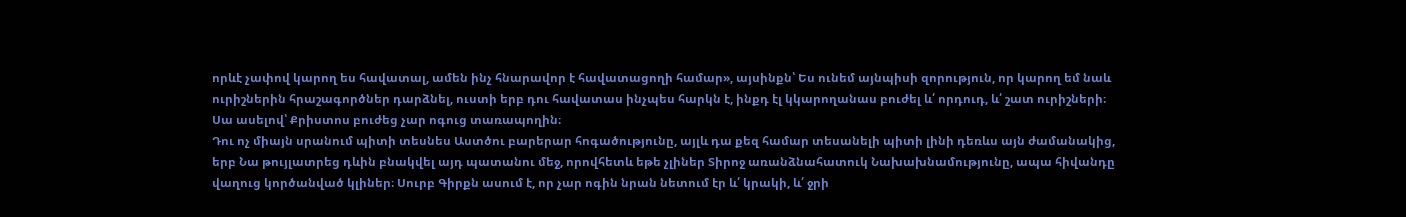որևէ չափով կարող ես հավատալ, ամեն ինչ հնարավոր է հավատացողի համար», այսինքն՝ Ես ունեմ այնպիսի զորություն, որ կարող եմ նաև ուրիշներին հրաշագործներ դարձնել, ուստի երբ դու հավատաս ինչպես հարկն է, ինքդ էլ կկարողանաս բուժել և՛ որդուդ, և՛ շատ ուրիշների։ Սա ասելով՝ Քրիստոս բուժեց չար ոգուց տառապողին։
Դու ոչ միայն սրանում պիտի տեսնես Աստծու բարերար հոգածությունը, այլև դա քեզ համար տեսանելի պիտի լինի դեռևս այն ժամանակից, երբ Նա թույլատրեց դևին բնակվել այդ պատանու մեջ, որովհետև եթե չլիներ Տիրոջ առանձնահատուկ Նախախնամությունը, ապա հիվանդը վաղուց կործանված կլիներ։ Սուրբ Գիրքն ասում է, որ չար ոգին նրան նետում էր և՛ կրակի, և՛ ջրի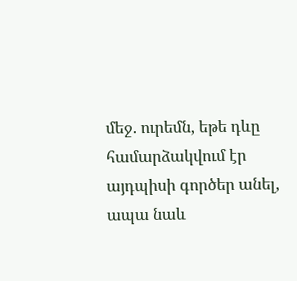մեջ. ուրեմն, եթե դևը համարձակվում էր այդպիսի գործեր անել, ապա նաև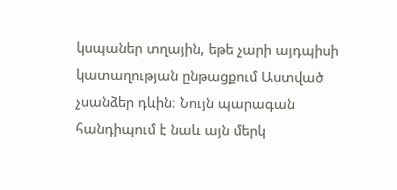կսպաներ տղային, եթե չարի այդպիսի կատաղության ընթացքում Աստված չսանձեր դևին։ Նույն պարագան հանդիպում է նաև այն մերկ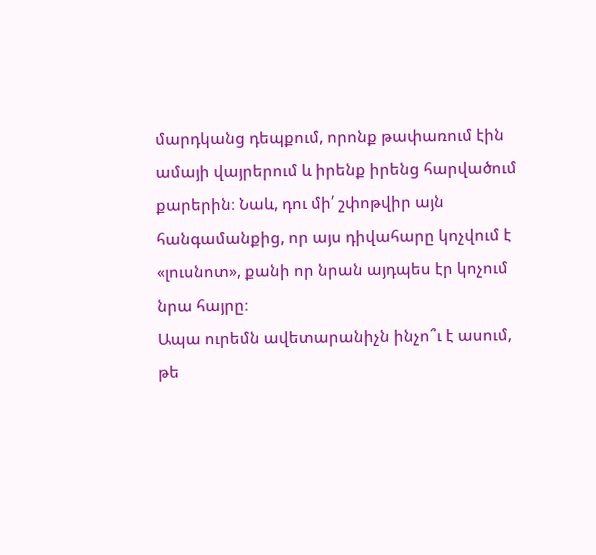մարդկանց դեպքում, որոնք թափառում էին ամայի վայրերում և իրենք իրենց հարվածում քարերին։ Նաև, դու մի՛ շփոթվիր այն հանգամանքից, որ այս դիվահարը կոչվում է «լուսնոտ», քանի որ նրան այդպես էր կոչում նրա հայրը։
Ապա ուրեմն ավետարանիչն ինչո՞ւ է ասում, թե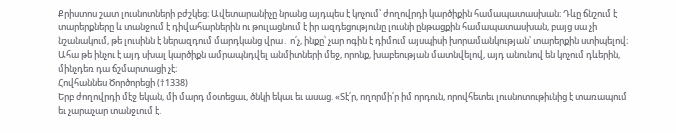Քրիստոս շատ լուսնոտների բժշկեց։ Ավետարանիչը նրանց այդպես է կոչում՝ ժողովրդի կարծիքին համապատասխան։ Դևը ճնշում է տարերքները և տանջում է դիվահարներին ու թուլացնում է իր ազդեցությունը լուսնի ընթացքին համապատասխան, բայց սա չի նշանակում, թե լուսինն է ներազդում մարդկանց վրա․ ո՛չ, ինքը՝ չար ոգին է դիմում այսպիսի խորամանկության՝ տարերքին ստիպելով։ Ահա թե ինչու է այդ սխալ կարծիքն ամրապնդվել անմիտների մեջ, որոնք, խաբեության մատնվելով, այդ անունով են կոչում դևերին, մինչդեռ դա ճշմարտացի չէ։
Հովհաննես Ծործորեցի (†1338)
Երբ ժողովրդի մէջ եկան, մի մարդ մօտեցաւ, ծնկի եկաւ եւ ասաց. «Տէ՛ր, ողորմի՛ր իմ որդուն, որովհետեւ լուսնոտութիւնից է տառապում եւ չարաչար տանջւում է.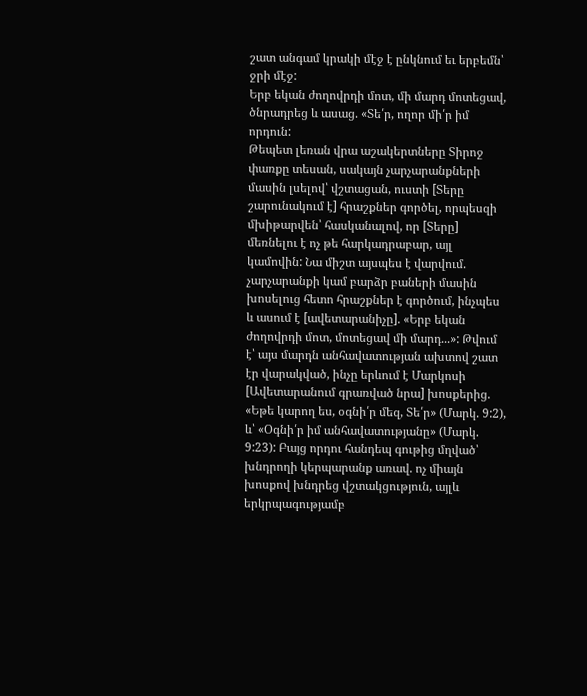շատ անգամ կրակի մէջ է ընկնում եւ երբեմն՝ ջրի մէջ:
Երբ եկան ժողովրդի մոտ, մի մարդ մոտեցավ, ծնրադրեց և ասաց. «Տե՛ր, ողոր մի՛ր իմ որդուն:
Թեպետ լեռան վրա աշակերտները Տիրոջ փառքը տեսան, սակայն չարչարանքների մասին լսելով՝ վշտացան, ուստի [Տերը շարունակում է] հրաշքներ գործել, որպեսզի մխիթարվեն՝ հասկանալով, որ [Տերը] մեռնելու է ոչ թե հարկադրաբար, այլ կամովին: Նա միշտ այսպես է վարվում. չարչարանքի կամ բարձր բաների մասին խոսելուց հետո հրաշքներ է գործում, ինչպես և ասում է [ավետարանիչը]. «Երբ եկան ժողովրդի մոտ, մոտեցավ մի մարդ...»: Թվում է՝ այս մարդն անհավատության ախտով շատ էր վարակված, ինչը երևում է Մարկոսի [Ավետարանում գրառված նրա] խոսքերից. «Եթե կարող ես, օգնի՛ր մեզ, Տե՛ր» (Մարկ. 9:2), և՝ «Օգնի՛ր իմ անհավատությանը» (Մարկ. 9:23): Բայց որդու հանդեպ գութից մղված՝ խնդրողի կերպարանք առավ. ոչ միայն խոսքով խնդրեց վշտակցություն, այլև երկրպագությամբ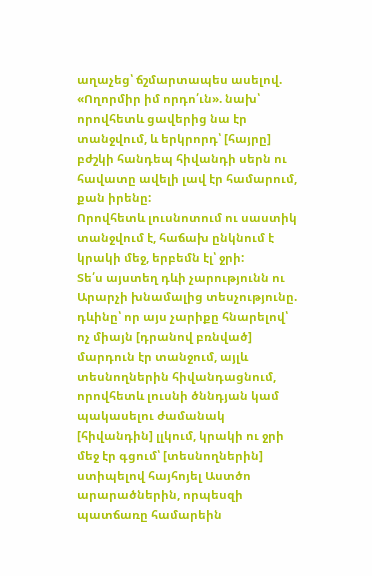աղաչեց՝ ճշմարտապես ասելով. «Ողորմիր իմ որդո՛ւն». նախ՝ որովհետև ցավերից նա էր տանջվում, և երկրորդ՝ [հայրը] բժշկի հանդեպ հիվանդի սերն ու հավատը ավելի լավ էր համարում, քան իրենը:
Որովհետև լուսնոտում ու սաստիկ տանջվում է, հաճախ ընկնում է կրակի մեջ, երբեմն էլ՝ ջրի:
Տե՛ս այստեղ դևի չարությունն ու Արարչի խնամալից տեսչությունը. դևինը՝ որ այս չարիքը հնարելով՝ ոչ միայն [դրանով բռնված] մարդուն էր տանջում, այլև տեսնողներին հիվանդացնում, որովհետև լուսնի ծննդյան կամ պակասելու ժամանակ [հիվանդին] լլկում, կրակի ու ջրի մեջ էր գցում՝ [տեսնողներին] ստիպելով հայհոյել Աստծո արարածներին, որպեսզի պատճառը համարեին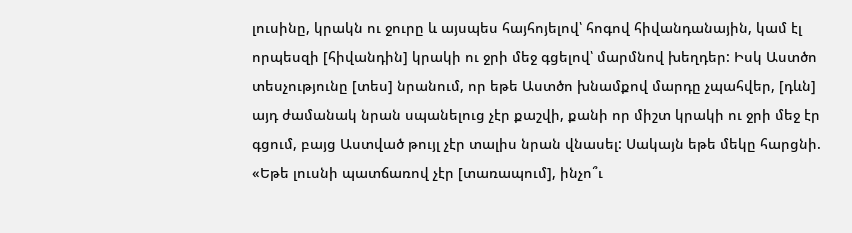լուսինը, կրակն ու ջուրը և այսպես հայհոյելով՝ հոգով հիվանդանային, կամ էլ որպեսզի [հիվանդին] կրակի ու ջրի մեջ գցելով՝ մարմնով խեղդեր: Իսկ Աստծո տեսչությունը [տես] նրանում, որ եթե Աստծո խնամքով մարդը չպահվեր, [դևն] այդ ժամանակ նրան սպանելուց չէր քաշվի, քանի որ միշտ կրակի ու ջրի մեջ էր գցում, բայց Աստված թույլ չէր տալիս նրան վնասել: Սակայն եթե մեկը հարցնի. «Եթե լուսնի պատճառով չէր [տառապում], ինչո՞ւ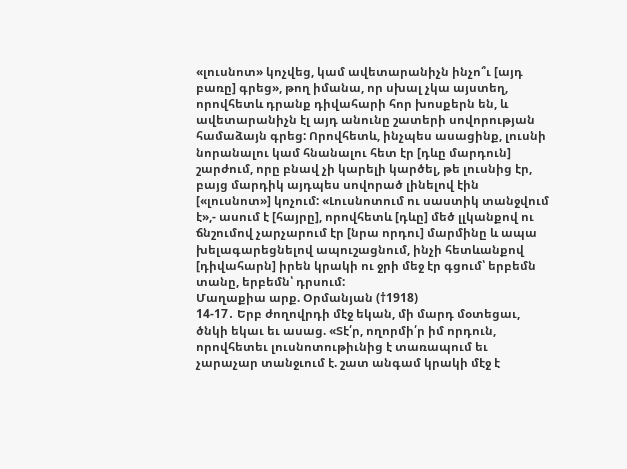«լուսնոտ» կոչվեց, կամ ավետարանիչն ինչո՞ւ [այդ բառը] գրեց», թող իմանա, որ սխալ չկա այստեղ, որովհետև դրանք դիվահարի հոր խոսքերն են, և ավետարանիչն էլ այդ անունը շատերի սովորության համաձայն գրեց: Որովհետև, ինչպես ասացինք, լուսնի նորանալու կամ հնանալու հետ էր [դևը մարդուն] շարժում, որը բնավ չի կարելի կարծել, թե լուսնից էր, բայց մարդիկ այդպես սովորած լինելով էին [«լուսնոտ»] կոչում: «Լուսնոտում ու սաստիկ տանջվում է»,- ասում է [հայրը], որովհետև [դևը] մեծ լլկանքով ու ճնշումով չարչարում էր [նրա որդու] մարմինը և ապա խելագարեցնելով ապուշացնում, ինչի հետևանքով [դիվահարն] իրեն կրակի ու ջրի մեջ էր գցում՝ երբեմն տանը, երբեմն՝ դրսում:
Մաղաքիա արք. Օրմանյան (†1918)
14-17․ Երբ ժողովրդի մէջ եկան, մի մարդ մօտեցաւ, ծնկի եկաւ եւ ասաց. «Տէ՛ր, ողորմի՛ր իմ որդուն, որովհետեւ լուսնոտութիւնից է տառապում եւ չարաչար տանջւում է. շատ անգամ կրակի մէջ է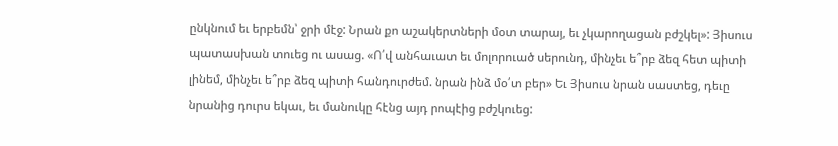ընկնում եւ երբեմն՝ ջրի մէջ: Նրան քո աշակերտների մօտ տարայ, եւ չկարողացան բժշկել»: Յիսուս պատասխան տուեց ու ասաց. «Ո՛վ անհաւատ եւ մոլորուած սերունդ, մինչեւ ե՞րբ ձեզ հետ պիտի լինեմ, մինչեւ ե՞րբ ձեզ պիտի հանդուրժեմ. նրան ինձ մօ՛տ բեր» Եւ Յիսուս նրան սաստեց, դեւը նրանից դուրս եկաւ, եւ մանուկը հէնց այդ րոպէից բժշկուեց: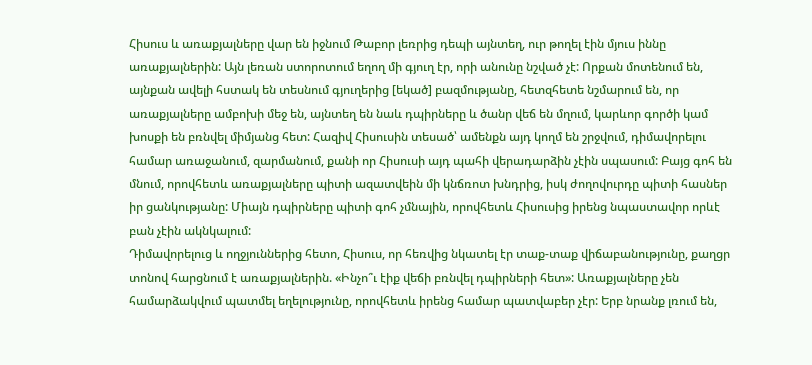Հիսուս և առաքյալները վար են իջնում Թաբոր լեռրից դեպի այնտեղ, ուր թողել էին մյուս իննը առաքյալներին: Այն լեռան ստորոտում եղող մի գյուղ էր, որի անունը նշված չէ: Որքան մոտենում են, այնքան ավելի հստակ են տեսնում գյուղերից [եկած] բազմությանը, հետզհետե նշմարում են, որ առաքյալները ամբոխի մեջ են, այնտեղ են նաև դպիրները և ծանր վեճ են մղում, կարևոր գործի կամ խոսքի են բռնվել միմյանց հետ: Հազիվ Հիսուսին տեսած՝ ամենքն այդ կողմ են շրջվում, դիմավորելու համար առաջանում, զարմանում, քանի որ Հիսուսի այդ պահի վերադարձին չէին սպասում: Բայց գոհ են մնում, որովհետև առաքյալները պիտի ազատվեին մի կնճռոտ խնդրից, իսկ ժողովուրդը պիտի հասներ իր ցանկությանը: Միայն դպիրները պիտի գոհ չմնային, որովհետև Հիսուսից իրենց նպաստավոր որևէ բան չէին ակնկալում:
Դիմավորելուց և ողջյուններից հետո, Հիսուս, որ հեռվից նկատել էր տաք-տաք վիճաբանությունը, քաղցր տոնով հարցնում է առաքյալներին. «Ինչո՞ւ էիք վեճի բռնվել դպիրների հետ»: Առաքյալները չեն համարձակվում պատմել եղելությունը, որովհետև իրենց համար պատվաբեր չէր: Երբ նրանք լռում են,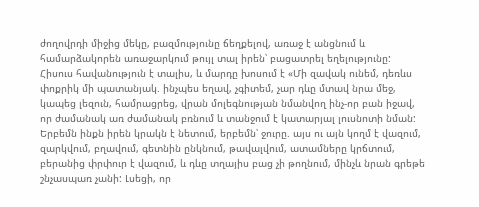ժողովրդի միջից մեկը, բազմությունը ճեղքելով, առաջ է անցնում և համարձակորեն առաջարկում թույլ տալ իրեն՝ բացատրել եղելությունը: Հիսուս հավանություն է տալիս, և մարդը խոսում է «Մի զավակ ունեմ, դեռևս փոքրիկ մի պատանյակ. ինչպես եղավ, չգիտեմ, չար դևը մտավ նրա մեջ, կապեց լեզուն, համրացրեց, վրան մոլեգնության նմանվող ինչ-որ բան իջավ, որ ժամանակ առ ժամանակ բռնում և տանջում է կատարյալ լուսնոտի նման: Երբեմն ինքն իրեն կրակն է նետում, երբեմն՝ ջուրը. այս ու այն կողմ է վազում, զարկվում, բղավում, գետնին ընկնում, թավալվում, ատամները կրճտում, բերանից փրփուր է վազում, և դևը տղայիս բաց չի թողնում, մինչև նրան գրեթե շնչասպառ չանի: Լսեցի, որ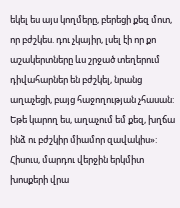եկել ես այս կողմերը, բերեցի քեզ մոտ, որ բժշկես. դու չկայիր, լսել էի որ քո աշակերտները ևս շրջած տեղերում դիվահարներ են բժշկել, նրանց աղաչեցի, բայց հաջողության չհասան: Եթե կարող ես, աղաչում եմ քեզ, խղճա ինձ ու բժշկիր միամոր զավակիս»:
Հիսուս, մարդու վերջին երկմիտ խոսքերի վրա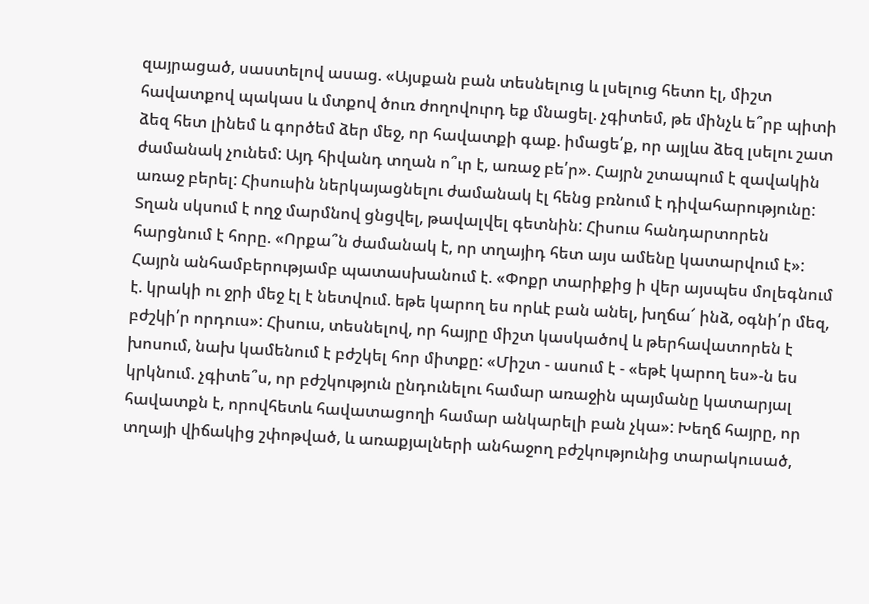զայրացած, սաստելով ասաց. «Այսքան բան տեսնելուց և լսելուց հետո էլ, միշտ հավատքով պակաս և մտքով ծուռ ժողովուրդ եք մնացել. չգիտեմ, թե մինչև ե՞րբ պիտի ձեզ հետ լինեմ և գործեմ ձեր մեջ, որ հավատքի գաք. իմացե՛ք, որ այլևս ձեզ լսելու շատ ժամանակ չունեմ: Այդ հիվանդ տղան ո՞ւր է, առաջ բե՛ր». Հայրն շտապում է զավակին առաջ բերել: Հիսուսին ներկայացնելու ժամանակ էլ հենց բռնում է դիվահարությունը: Տղան սկսում է ողջ մարմնով ցնցվել, թավալվել գետնին: Հիսուս հանդարտորեն հարցնում է հորը. «Որքա՞ն ժամանակ է, որ տղայիդ հետ այս ամենը կատարվում է»: Հայրն անհամբերությամբ պատասխանում է. «Փոքր տարիքից ի վեր այսպես մոլեգնում է. կրակի ու ջրի մեջ էլ է նետվում. եթե կարող ես որևէ բան անել, խղճա՜ ինձ, օգնի՛ր մեզ, բժշկի՛ր որդուս»: Հիսուս, տեսնելով, որ հայրը միշտ կասկածով և թերհավատորեն է խոսում, նախ կամենում է բժշկել հոր միտքը: «Միշտ - ասում է - «եթէ կարող ես»-ն ես կրկնում. չգիտե՞ս, որ բժշկություն ընդունելու համար առաջին պայմանը կատարյալ հավատքն է, որովհետև հավատացողի համար անկարելի բան չկա»: Խեղճ հայրը, որ տղայի վիճակից շփոթված, և առաքյալների անհաջող բժշկությունից տարակուսած,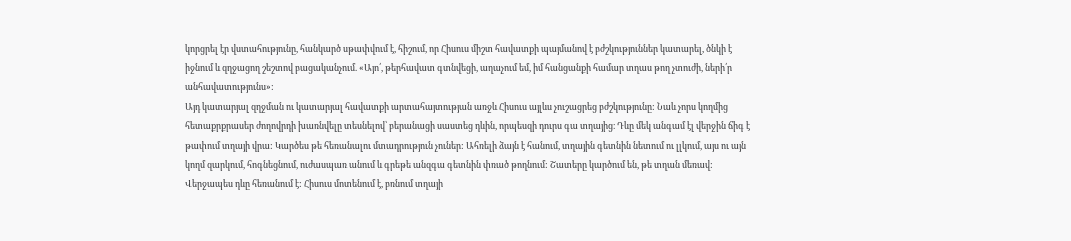կորցրել էր վստահությունը, հանկարծ սթափվում է, հիշում, որ Հիսուս միշտ հավատքի պայմանով է բժշկություններ կատարել, ծնկի է իջնում և զղջացող շեշտով բացականչում. «Այո՛, թերհավատ գտնվեցի, աղաչում եմ, իմ հանցանքի համար տղաս թող չտուժի, ների՛ր անհավատությունս»:
Այդ կատարյալ զղջման ու կատարյալ հավատքի արտահայտության առջև Հիսուս այլևս չուշացրեց բժշկությունը: Նաև չորս կողմից հետաքրքրասեր ժողովրդի խառնվելը տեսնելով՝ բերանացի սաստեց դևին, որպեսզի դուրս գա տղայից։ Դևը մեկ անգամ էլ վերջին ճիգ է թափում տղայի վրա: Կարծես թե հեռանալու մտադրություն չուներ: Ահռելի ձայն է հանում, տղային գետնին նետում ու լլկում, այս ու այն կողմ զարկում, հոգնեցնում, ուժասպառ անում և գրեթե անզգա գետնին փռած թողնում: Շատերը կարծում են, թե տղան մեռավ: Վերջապես դևը հեռանում է: Հիսուս մոտենում է, բռնում տղայի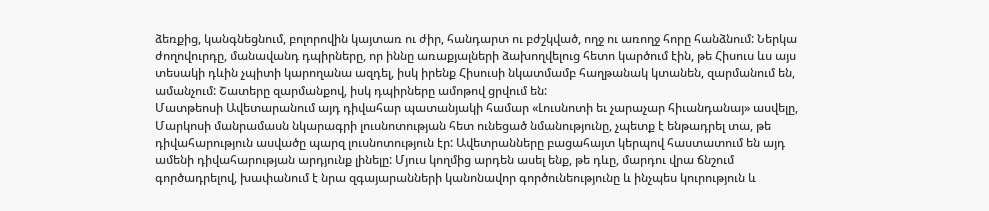ձեռքից, կանգնեցնում, բոլորովին կայտառ ու ժիր, հանդարտ ու բժշկված, ողջ ու առողջ հորը հանձնում: Ներկա ժողովուրդը, մանավանդ դպիրները, որ իննը առաքյալների ձախողվելուց հետո կարծում էին, թե Հիսուս ևս այս տեսակի դևին չպիտի կարողանա ազդել, իսկ իրենք Հիսուսի նկատմամբ հաղթանակ կտանեն, զարմանում են, ամանչում: Շատերը զարմանքով, իսկ դպիրները ամոթով ցրվում են:
Մատթեոսի Ավետարանում այդ դիվահար պատանյակի համար «Լուսնոտի եւ չարաչար հիւանդանայ» ասվելը, Մարկոսի մանրամասն նկարագրի լուսնոտության հետ ունեցած նմանությունը, չպետք է ենթադրել տա, թե դիվահարություն ասվածը պարզ լուսնոտություն էր: Ավետրանները բացահայտ կերպով հաստատում են այդ ամենի դիվահարության արդյունք լինելը: Մյուս կողմից արդեն ասել ենք, թե դևը, մարդու վրա ճնշում գործադրելով, խափանում է նրա զգայարանների կանոնավոր գործունեությունը և ինչպես կուրություն և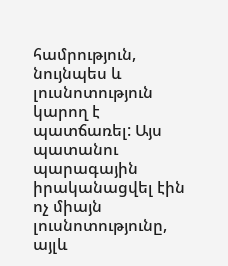համրություն, նույնպես և լուսնոտություն կարող է պատճառել: Այս պատանու պարագային իրականացվել էին ոչ միայն լուսնոտությունը, այլև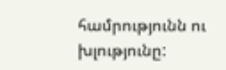համրությունն ու խլությունը: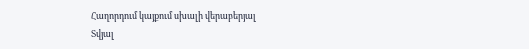Հաղորդում կայքում սխալի վերաբերյալ
Տվյալ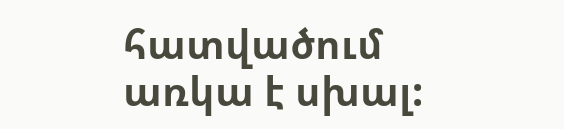հատվածում առկա է սխալ: